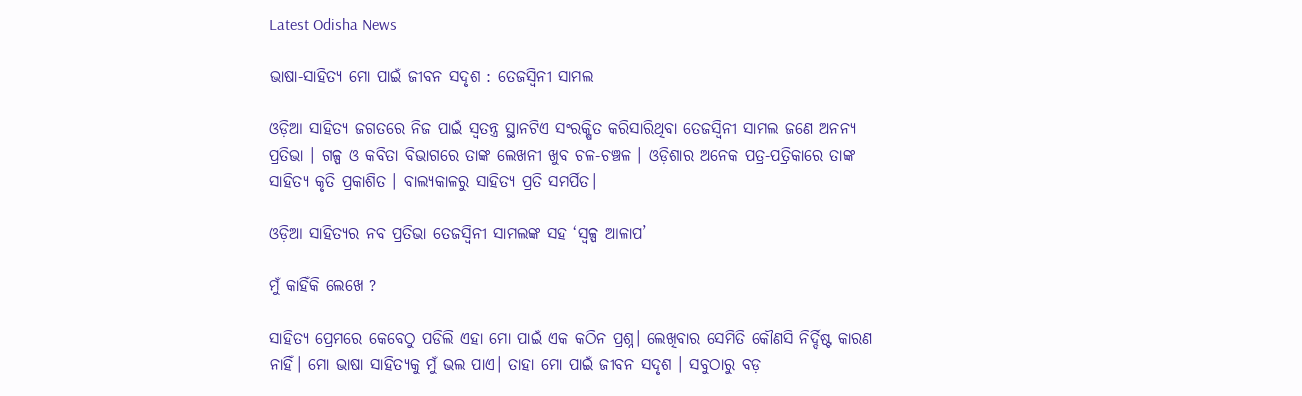Latest Odisha News

ଭାଷା-ସାହିତ୍ୟ ମୋ ପାଇଁ ଜୀବନ ସଦୃଶ : ତେଜସ୍ଵିନୀ ସାମଲ

ଓଡ଼ିଆ ସାହିତ୍ୟ ଜଗତରେ ନିଜ ପାଇଁ ସ୍ୱତନ୍ତ୍ର ସ୍ଥାନଟିଏ ସଂରକ୍ଷିତ କରିସାରିଥିବା ତେଜସ୍ଵିନୀ ସାମଲ ଜଣେ ଅନନ୍ୟ ପ୍ରତିଭା । ଗଳ୍ପ ଓ କବିତା ବିଭାଗରେ ତାଙ୍କ ଲେଖନୀ ଖୁବ ଚଳ-ଚଞ୍ଚଳ । ଓଡ଼ିଶାର ଅନେକ ପତ୍ର-ପତ୍ରିକାରେ ତାଙ୍କ ସାହିତ୍ୟ କୃତି ପ୍ରକାଶିତ । ବାଲ୍ୟକାଳରୁ ସାହିତ୍ୟ ପ୍ରତି ସମର୍ପିତ।

ଓଡ଼ିଆ ସାହିତ୍ୟର ନବ ପ୍ରତିଭା ତେଜସ୍ଵିନୀ ସାମଲଙ୍କ ସହ ‘ସ୍ଵଳ୍ପ ଆଳାପ’

ମୁଁ କାହିଁକି ଲେଖେ ?

ସାହିତ୍ୟ ପ୍ରେମରେ କେବେଠୁ ପଡିଲି ଏହା ମୋ ପାଇଁ ଏକ କଠିନ ପ୍ରଶ୍ନ। ଲେଖିବାର ସେମିତି କୌଣସି ନିର୍ଦ୍ଦିଷ୍ଟ କାରଣ ନାହିଁ। ମୋ ଭାଷା ସାହିତ୍ୟକୁ ମୁଁ ଭଲ ପାଏ। ତାହା ମୋ ପାଇଁ ଜୀବନ ସଦୃଶ । ସବୁଠାରୁ ବଡ଼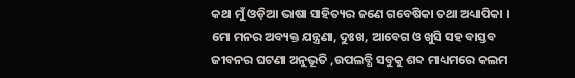କଥା ମୁଁ ଓଡ଼ିଆ ଭାଷା ସାହିତ୍ୟର ଜଣେ ଗବେଷିକା ତଥା ଅଧ୍ୟାପିକା । ମୋ ମନର ଅବ୍ୟକ୍ତ ଯନ୍ତ୍ରଣା, ଦୁଃଖ, ଆବେଗ ଓ ଖୁସି ସହ ବାସ୍ତବ ଜୀବନର ଘଟଣା ଅନୁଭୂତି ,ଉପଲବ୍ଧି ସବୁକୁ ଶବ୍ଦ ମାଧ୍ୟମରେ କଲମ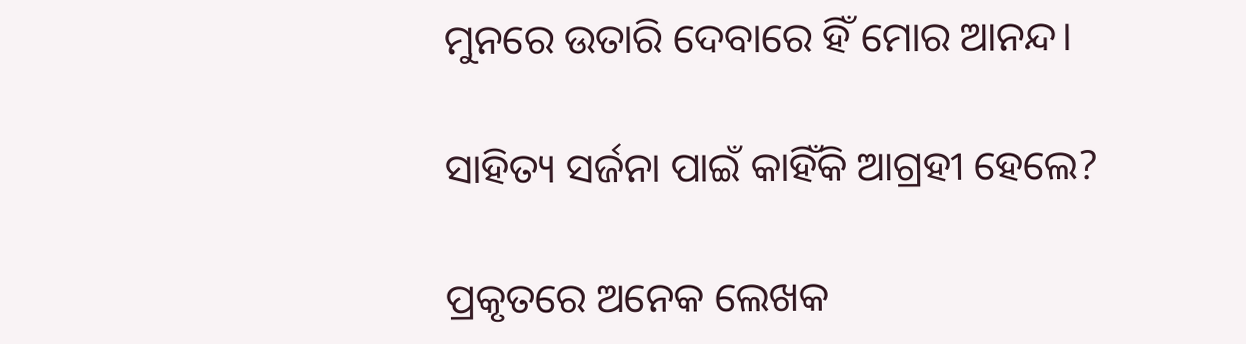ମୁନରେ ଉତାରି ଦେବାରେ ହିଁ ମୋର ଆନନ୍ଦ।

ସାହିତ୍ୟ ସର୍ଜନା ପାଇଁ କାହିଁକି ଆଗ୍ରହୀ ହେଲେ?

ପ୍ରକୃତରେ ଅନେକ ଲେଖକ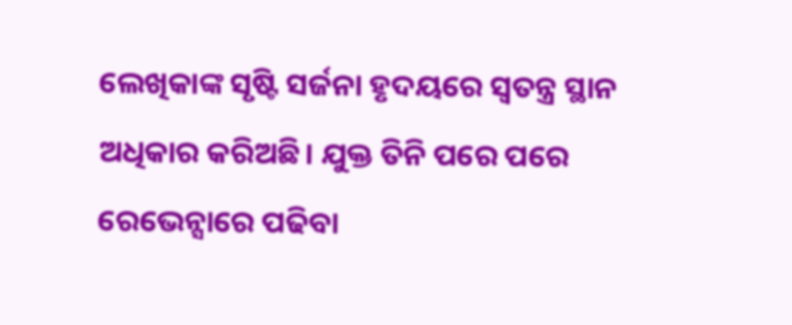ଲେଖିକାଙ୍କ ସୃଷ୍ଟି ସର୍ଜନା ହୃଦୟରେ ସ୍ବତନ୍ତ୍ର ସ୍ଥାନ ଅଧିକାର କରିଅଛି। ଯୁକ୍ତ ତିନି ପରେ ପରେ ରେଭେନ୍ସାରେ ପଢିବା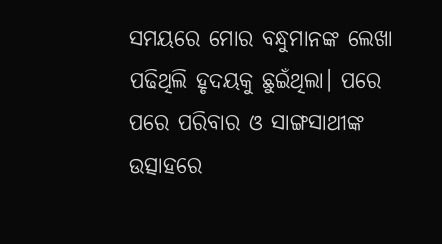ସମୟରେ ମୋର ବନ୍ଧୁମାନଙ୍କ ଲେଖା ପଢିଥିଲି ହୃଦୟକୁ ଛୁଇଁଥିଲା। ପରେ ପରେ ପରିବାର ଓ ସାଙ୍ଗସାଥୀଙ୍କ ଉତ୍ସାହରେ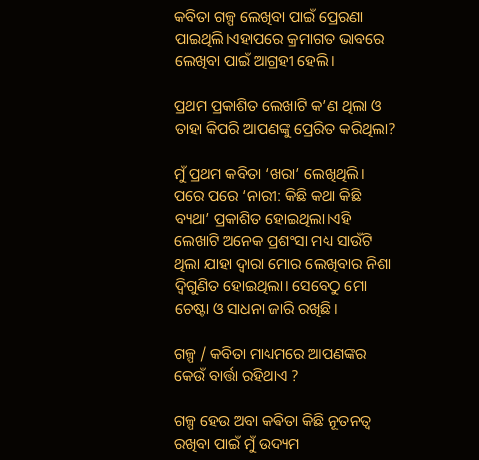କବିତା ଗଳ୍ପ ଲେଖିବା ପାଇଁ ପ୍ରେରଣା ପାଇଥିଲି।ଏହାପରେ କ୍ରମାଗତ ଭାବରେ ଲେଖିବା ପାଇଁ ଆଗ୍ରହୀ ହେଲି।

ପ୍ରଥମ ପ୍ରକାଶିତ ଲେଖାଟି କ’ଣ ଥିଲା ଓ ତାହା କିପରି ଆପଣଙ୍କୁ ପ୍ରେରିତ କରିଥିଲା?

ମୁଁ ପ୍ରଥମ କବିତା ‘ଖରା’ ଲେଖିଥିଲି। ପରେ ପରେ ‘ନାରୀ: କିଛି କଥା କିଛି ବ୍ୟଥା’ ପ୍ରକାଶିତ ହୋଇଥିଲା।ଏହି ଲେଖାଟି ଅନେକ ପ୍ରଶଂସା ମଧ୍ୟ ସାଉଁଟି ଥିଲା ଯାହା ଦ୍ୱାରା ମୋର ଲେଖିବାର ନିଶା ଦ୍ଵିଗୁଣିତ ହୋଇଥିଲା। ସେବେଠୁ ମୋ ଚେଷ୍ଟା ଓ ସାଧନା ଜାରି ରଖିଛି।

ଗଳ୍ପ / କବିତା ମାଧ୍ୟମରେ ଆପଣଙ୍କର କେଉଁ ବାର୍ତ୍ତା ରହିଥାଏ ?

ଗଳ୍ପ ହେଉ ଅବା କଵିତା କିଛି ନୂତନତ୍ବ ରଖିବା ପାଇଁ ମୁଁ ଉଦ୍ୟମ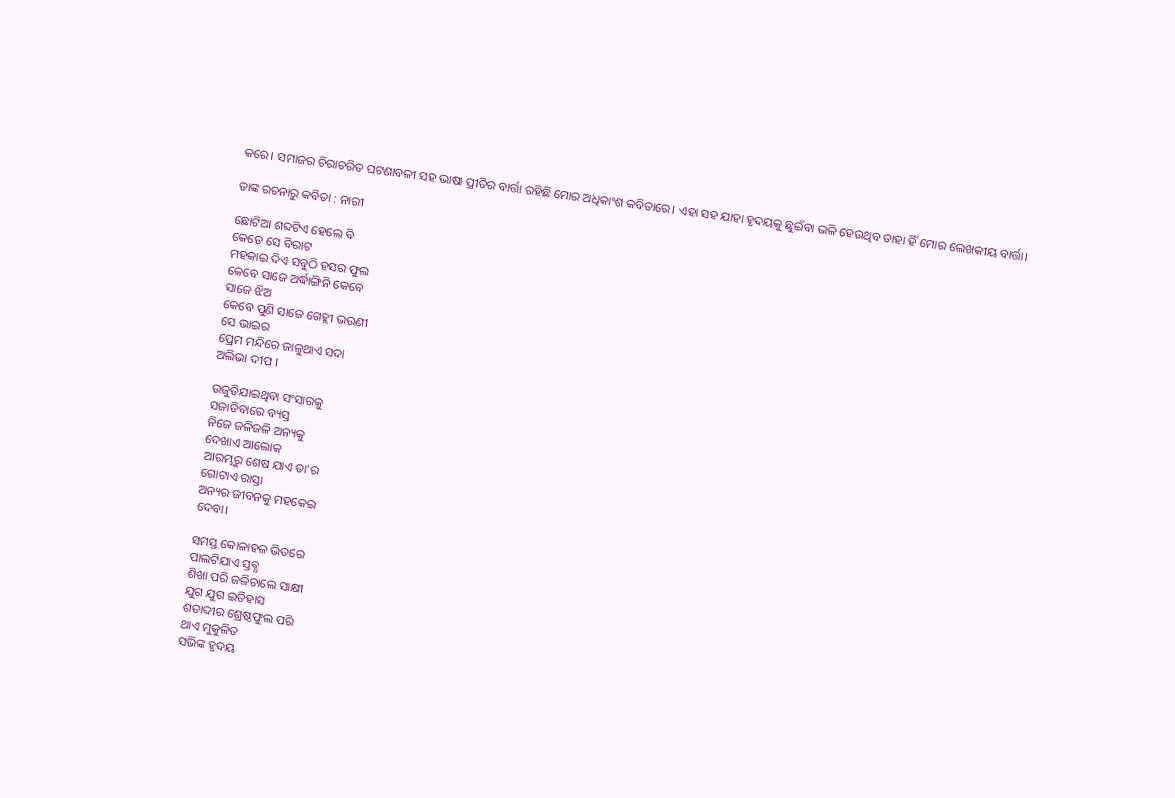କରେ‌। ସମାଜର ଚିରାଚରିତ ଘଟଣାବଳୀ ସହ ଭାଷା ପ୍ରୀତିର ବାର୍ତ୍ତା ରହିଛି ମୋର ଅଧିକାଂଶ କବିତାରେ। ଏହା ସହ ଯାହା ହୃଦୟକୁ ଛୁଇଁବା ଭଳି ହେଉଥିବ ତାହା ହିଁ ମୋର ଲେଖକୀୟ ବାର୍ତ୍ତା।

ତାଙ୍କ ରଚନାରୁ କବିତା : ନାରୀ

ଛୋଟିଆ ଶବ୍ଦଟିଏ ହେଲେ ବି
କେଡେ ସେ ବିରାଟ
ମହକାଇ ଦିଏ ସବୁଠି ହସର ଫୁଲ
କେବେ ସାଜେ ଅର୍ଦ୍ଧାଙ୍ଗିନି କେବେ
ସାଜେ ଝିଅ
କେବେ ପୁଣି ସାଜେ ଗେହ୍ଲୀ ଭଉଣୀ
ସେ ଭାଇର
ପ୍ରେମ ମନ୍ଦିରେ ଜାଳୁଥାଏ ସଦା
ଅଲିଭା ଦୀପ ।

ଉଜୁଡିଯାଇଥିବା ସଂସାରକୁ
ସଜାଡିବାରେ ବ୍ୟସ୍ତ
ନିଜେ ଜଳିଜଳି ଅନ୍ୟକୁ
ଦେଖାଏ ଆଲୋକ
ଆରମ୍ଭରୁ ଶେଷ ଯାଏ ତା’ର
ଗୋଟାଏ ରାସ୍ତା
ଅନ୍ୟର ଜୀବନକୁ ମହକେଇ
ଦେବା।

ସମସ୍ତ କୋଳାହଳ ଭିତରେ
ପାଲଟିଯାଏ ସ୍ତବ୍ଧ
ଶିଖା ପରି ଜଳିଚାଲେ ସାକ୍ଷୀ
ଯୁଗ ଯୁଗ ଇତିହାସ
ଶତାବ୍ଦୀର ଶ୍ରେଷ୍ଠଫୁଲ ପରି
ଥାଏ ମୁକୁଳିତ
ସଭିଙ୍କ ହୃଦୟ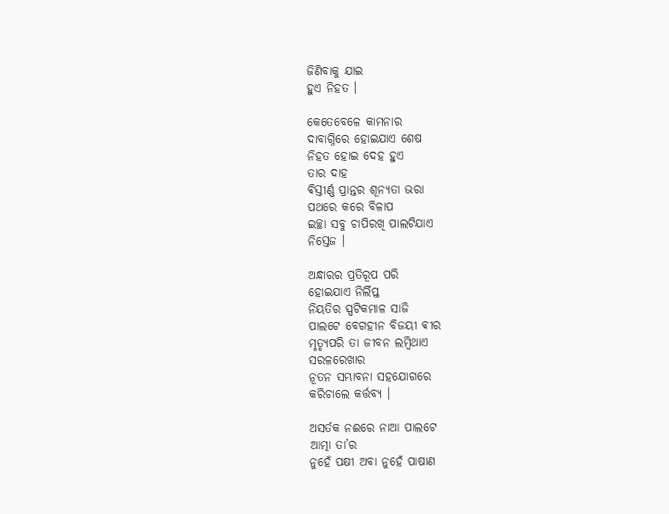ଜିଣିବାକୁ ଯାଇ
ହୁଏ ନିହତ ।

କେତେବେଳେ କାମନାର
ଦାବାଗ୍ନିରେ ହୋଇଯାଏ ଶେଷ
ନିହତ ହୋଇ ଦେହ ହୁଏ
ତାର ଦାହ
ଵିସ୍ତୀର୍ଣ୍ଣ ପ୍ରାନ୍ତର ଶୂନ୍ୟତା ଭରା
ପଥରେ କରେ ବିଳାପ
ଇଚ୍ଛା ସବୁ ଚାପିରଖି ପାଲଟିଯାଏ
ନିସ୍ତେଜ ।

ଅନ୍ଧାରର ପ୍ରତିରୂପ ପରି
ହୋଇଯାଏ ନିର୍ଲିପ୍ତ
ନିୟତିର ସ୍ପଟିକମାଳ ସାଜି
ପାଲଟେ ବେଗହୀନ ବିଜୟୀ ଵୀର
ମୃତ୍ୟୃପରି ତା ଜୀବନ ଲମ୍ବିଥାଏ
ସରଳରେଖାର
ନୂତନ ସମ୍ଭାବନା ସହଯୋଗରେ
କରିଚାଲେ କର୍ତ୍ତବ୍ୟ ।

ଅସର୍ତକ ନଈରେ ନାଆ ପାଲଟେ
ଆତ୍ମା ତା’ର
ନୁହେଁ ପକ୍ଷୀ ଅବା ନୁହେଁ ପାଷାଣ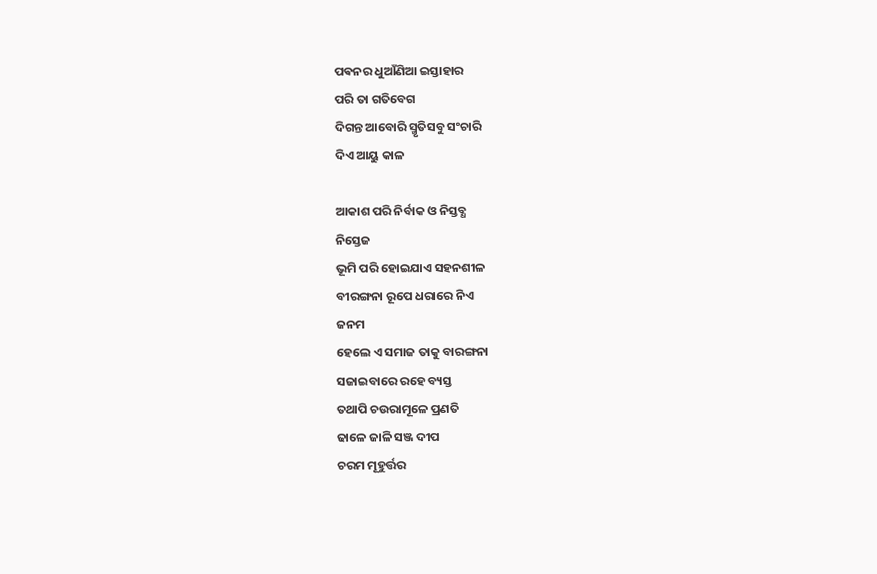ପଵନର ଧୁଆଁଣିଆ ଇସ୍ତାହାର
ପରି ତା ଗତିବେଗ
ଦିଗନ୍ତ ଆବୋରି ସ୍ମୃତିସବୁ ସଂଚାରି
ଦିଏ ଆୟୁ କାଳ

ଆକାଶ ପରି ନିର୍ବାକ ଓ ନିସ୍ତବ୍ଧ
ନିସ୍ତେଜ
ଭୂମି ପରି ହୋଇଯାଏ ସହନଶୀଳ
ବୀରଙ୍ଗନା ରୂପେ ଧରାରେ ନିଏ
ଜନମ
ହେଲେ ଏ ସମାଜ ତାକୁ ବାରଙ୍ଗନା
ସଜାଇବାରେ ରହେ ବ୍ୟସ୍ତ
ତଥାପି ଚଉରାମୂଳେ ପ୍ରଣତି
ଢାଳେ ଜାଳି ସଞ୍ଜ ଦୀପ
ଚରମ ମୂହୁର୍ତ୍ତର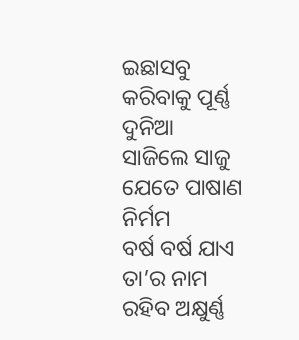ଇଛାସବୁ
କରିବାକୁ ପୂର୍ଣ୍ଣ
ଦୁନିଆ ସାଜିଲେ ସାଜୁ ଯେତେ ପାଷାଣ ନିର୍ମମ
ବର୍ଷ ବର୍ଷ ଯାଏ ତା’ର ନାମ ରହିବ ଅକ୍ଷୁର୍ଣ୍ଣ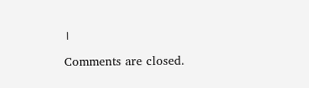।

Comments are closed.